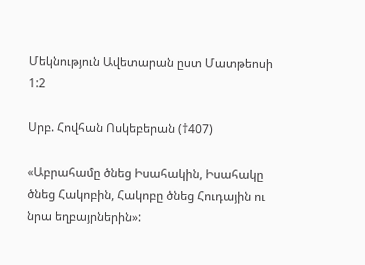Մեկնություն Ավետարան ըստ Մատթեոսի 1:2

Սրբ. Հովհան Ոսկեբերան (†407)

«Աբրահամը ծնեց Իսահակին, Իսահակը ծնեց Հակոբին, Հակոբը ծնեց Հուդային ու նրա եղբայրներին»: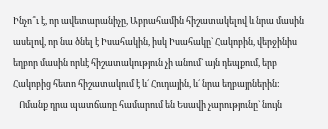Ինչո՞ւ է, որ ավետարանիչը, Աբրահամին հիշատակելով և նրա մասին ասելով, որ նա ծնել է Իսահակին, իսկ Իսահակը` Հակոբին, վերջինիս եղբոր մասին որևէ հիշատակություն չի անում` այն դեպքում, երբ Հակոբից հետո հիշատակում է և´ Հուդային, և´ նրա եղբայրներին:
   Ոմանք դրա պատճառը համարում են Եսավի չարությունը` նույն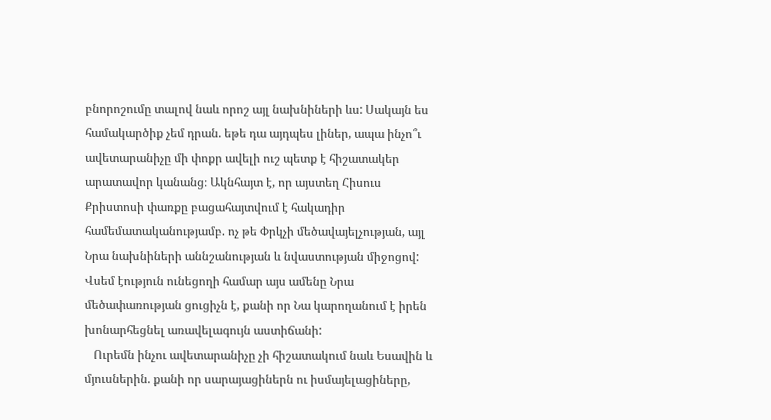բնորոշումը տալով նաև որոշ այլ նախնիների ևս: Սակայն ես համակարծիք չեմ դրան. եթե դա այդպես լիներ, ապա ինչո՞ւ ավետարանիչը մի փոքր ավելի ուշ պետք է հիշատակեր արատավոր կանանց։ Ակնհայտ է, որ այստեղ Հիսուս Քրիստոսի փառքը բացահայտվում է հակադիր համեմատականությամբ. ոչ թե Փրկչի մեծավայելչության, այլ Նրա նախնիների աննշանության և նվաստության միջոցով: Վսեմ էություն ունեցողի համար այս ամենը Նրա մեծափառության ցուցիչն է, քանի որ Նա կարողանում է իրեն խոնարհեցնել առավելագույն աստիճանի:
   Ուրեմն ինչու ավետարանիչը չի հիշատակում նաև Եսավին և մյուսներին. քանի որ սարայացիներն ու իսմայելացիները,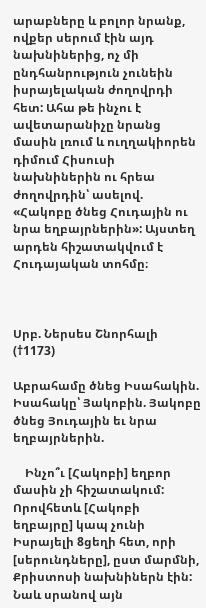արաբները և բոլոր նրանք, ովքեր սերում էին այդ նախնիներից, ոչ մի ընդհանրություն չունեին իսրայելական ժողովրդի հետ: Ահա թե ինչու է ավետարանիչը նրանց մասին լռում և ուղղակիորեն դիմում Հիսուսի նախնիներին ու հրեա ժողովրդին՝ ասելով. «Հակոբը ծնեց Հուդային ու նրա եղբայրներին»: Այստեղ արդեն հիշատակվում է Հուդայական տոհմը։



Սրբ. Ներսես Շնորհալի (†1173)

Աբրահամը ծնեց Իսահակին. Իսահակը՝ Յակոբին. Յակոբը ծնեց Յուդային եւ նրա եղբայրներին.

    Ինչո՞ւ [Հակոբի] եղբոր մասին չի հիշատակում: Որովհետև [Հակոբի եղբայրը] կապ չունի Իսրայելի 8ցեղի հետ, որի [սերունդները], ըստ մարմնի, Քրիստոսի նախնիներն էին: Նաև սրանով այն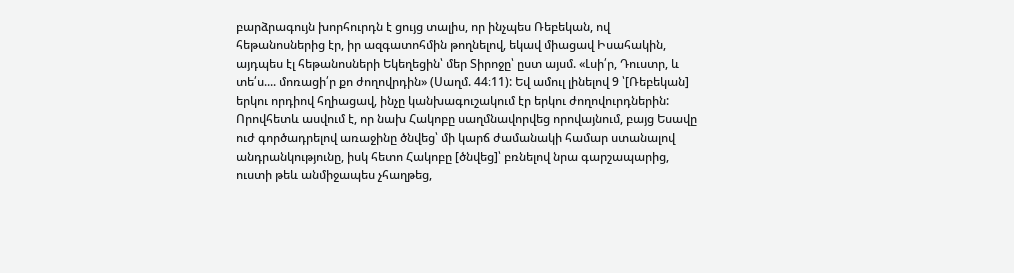բարձրագույն խորհուրդն է ցույց տալիս, որ ինչպես Ռեբեկան, ով հեթանոսներից էր, իր ազգատոհմին թողնելով, եկավ միացավ Իսահակին, այդպես էլ հեթանոսների Եկեղեցին՝ մեր Տիրոջը՝ ըստ այսմ. «Լսի՛ր, Դուստր, և տե՛ս.... մոռացի՛ր քո ժողովրդին» (Սաղմ. 44։11): Եվ ամուլ լինելով 9 ՝[Ռեբեկան] երկու որդիով հղիացավ, ինչը կանխագուշակում էր երկու ժողովուրդներին: Որովհետև ասվում է, որ նախ Հակոբը սաղմնավորվեց որովայնում, բայց Եսավը ուժ գործադրելով առաջինը ծնվեց՝ մի կարճ ժամանակի համար ստանալով անդրանկությունը, իսկ հետո Հակոբը [ծնվեց]՝ բռնելով նրա գարշապարից, ուստի թեև անմիջապես չհաղթեց,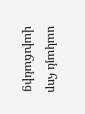սակայն հոր վախճանից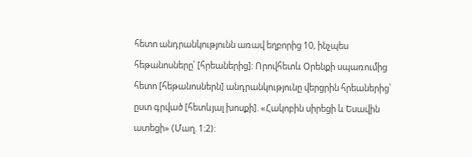հետո անդրանկությունն առավ եղբորից 10, ինչպես հեթանոսները՝ [հրեաներից]: Որովհետև Օրենքի սպառումից հետո [հեթանոսներն] անդրանկությունը վերցրին հրեաներից՝ ըստ գրված [հետևյալ խոսքի]. «Հակոբին սիրեցի և Եսավին ատեցի» (Մաղ. 1։2):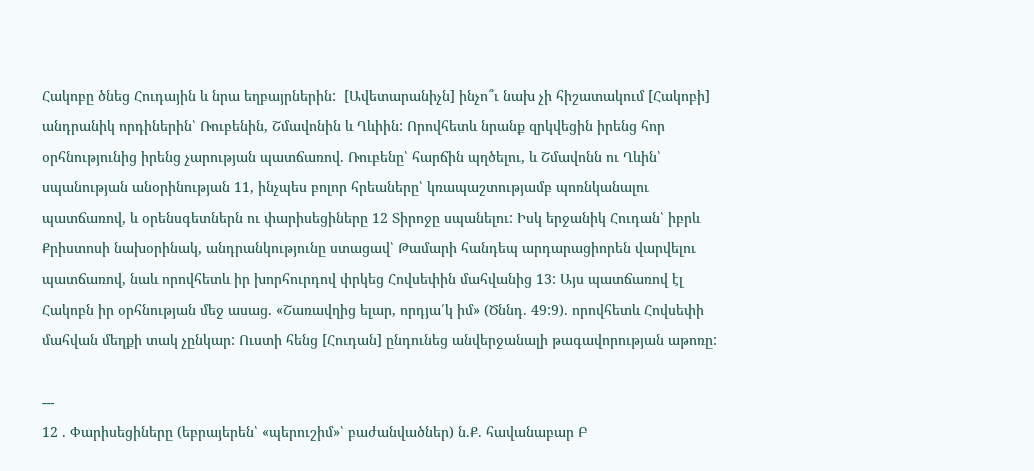Հակոբը ծնեց Հուդային և նրա եղբայրներին:  [Ավետարանիչն] ինչո՞ւ նախ չի հիշատակում [Հակոբի] անդրանիկ որդիներին՝ Ռուբենին, Շմավոնին և Ղևիին: Որովհետև նրանք զրկվեցին իրենց հոր օրհնությունից իրենց չարության պատճառով. Ռուբենը՝ հարճին պղծելու, և Շմավոնն ու Ղևին՝ սպանության անօրինության 11, ինչպես բոլոր հրեաները՝ կռապաշտությամբ պոռնկանալու պատճառով, և օրենսգետներն ու փարիսեցիները 12 Տիրոջը սպանելու: Իսկ երջանիկ Հուդան՝ իբրև Քրիստոսի նախօրինակ, անդրանկությունը ստացավ՝ Թամարի հանդեպ արդարացիորեն վարվելու պատճառով, նաև որովհետև իր խորհուրդով փրկեց Հովսեփին մահվանից 13: Այս պատճառով էլ Հակոբն իր օրհնության մեջ ասաց. «Շառավղից ելար, որդյա՛կ իմ» (Ծննդ. 49:9). որովհետև Հովսեփի մահվան մեղքի տակ չընկար: Ուստի հենց [Հուդան] ընդունեց անվերջանալի թագավորության աթոռը:

---
12 . Փարիսեցիները (եբրայերեն՝ «պերուշիմ»՝ բաժանվածներ) ն.Ք. հավանաբար Բ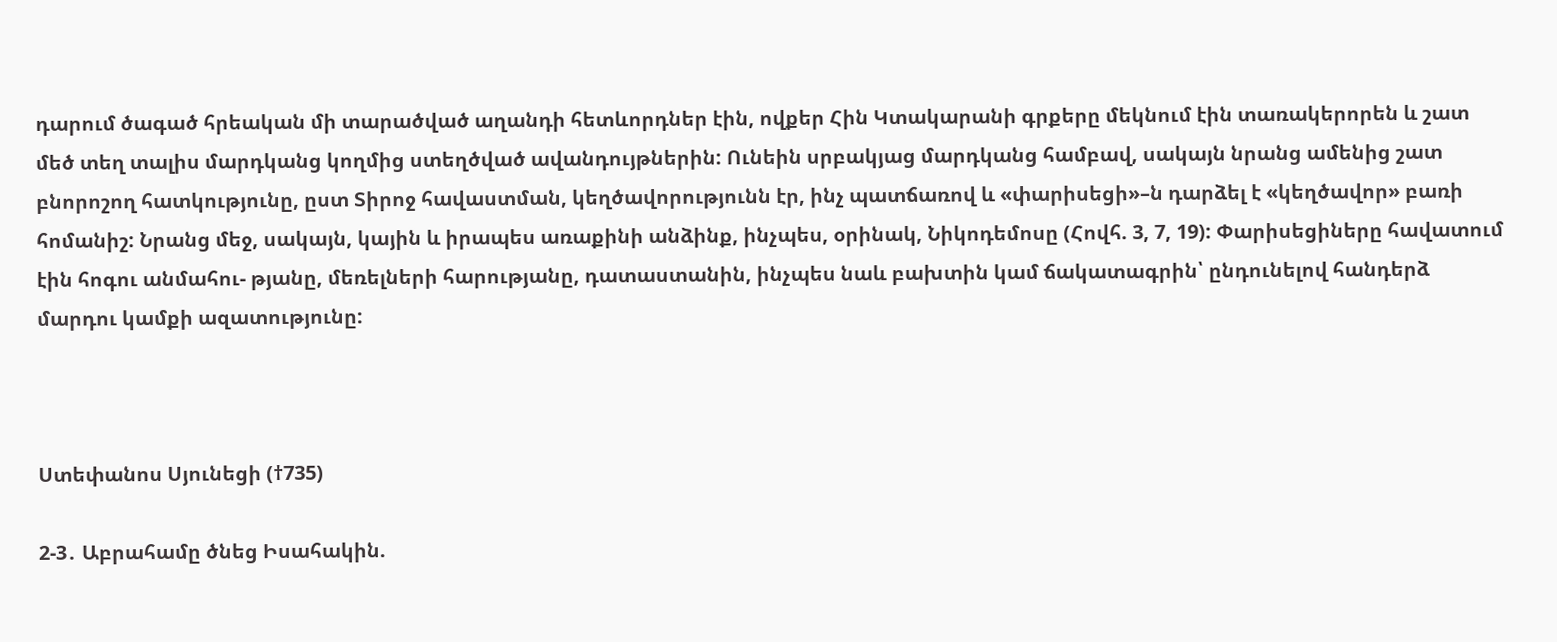դարում ծագած հրեական մի տարածված աղանդի հետևորդներ էին, ովքեր Հին Կտակարանի գրքերը մեկնում էին տառակերորեն և շատ մեծ տեղ տալիս մարդկանց կողմից ստեղծված ավանդույթներին: Ունեին սրբակյաց մարդկանց համբավ, սակայն նրանց ամենից շատ բնորոշող հատկությունը, ըստ Տիրոջ հավաստման, կեղծավորությունն էր, ինչ պատճառով և «փարիսեցի»–ն դարձել է «կեղծավոր» բառի հոմանիշ: Նրանց մեջ, սակայն, կային և իրապես առաքինի անձինք, ինչպես, օրինակ, Նիկոդեմոսը (Հովհ. 3, 7, 19): Փարիսեցիները հավատում էին հոգու անմահու- թյանը, մեռելների հարությանը, դատաստանին, ինչպես նաև բախտին կամ ճակատագրին՝ ընդունելով հանդերձ մարդու կամքի ազատությունը:



Ստեփանոս Սյունեցի (†735)

2-3․ Աբրահամը ծնեց Իսահակին.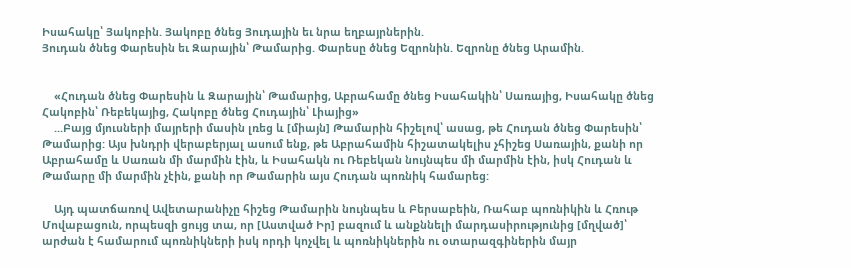Իսահակը՝ Յակոբին. Յակոբը ծնեց Յուդային եւ նրա եղբայրներին.
Յուդան ծնեց Փարեսին եւ Զարային՝ Թամարից. Փարեսը ծնեց Եզրոնին. Եզրոնը ծնեց Արամին.


    «Հուդան ծնեց Փարեսին և Զարային՝ Թամարից, Աբրահամը ծնեց Իսահակին՝ Սառայից, Իսահակը ծնեց Հակոբին՝ Ռեբեկայից, Հակոբը ծնեց Հուդային՝ Լիայից»
    ...Բայց մյուսների մայրերի մասին լռեց և [միայն] Թամարին հիշելով՝ ասաց, թե Հուդան ծնեց Փարեսին՝ Թամարից: Այս խնդրի վերաբերյալ ասում ենք, թե Աբրահամին հիշատակելիս չհիշեց Սառային, քանի որ Աբրահամը և Սառան մի մարմին էին, և Իսահակն ու Ռեբեկան նույնպես մի մարմին էին, իսկ Հուդան և Թամարը մի մարմին չէին, քանի որ Թամարին այս Հուդան պոռնիկ համարեց:

    Այդ պատճառով Ավետարանիչը հիշեց Թամարին նույնպես և Բերսաբեին, Ռահաբ պոռնիկին և Հռութ Մովաբացուն, որպեսզի ցույց տա, որ [Աստված Իր] բազում և անքննելի մարդասիրությունից [մղված]՝ արժան է համարում պոռնիկների իսկ որդի կոչվել և պոռնիկներին ու օտարազգիներին մայր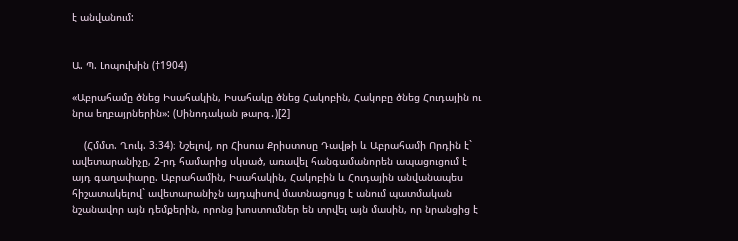է անվանում:


Ա. Պ. Լոպուխին (†1904)

«Աբրահամը ծնեց Իսահակին, Իսահակը ծնեց Հակոբին, Հակոբը ծնեց Հուդային ու նրա եղբայրներին»: (Սինոդական թարգ․)[2]

    (Հմմտ. Ղուկ. 3։34)։ Նշելով, որ Հիսուս Քրիստոսը Դավթի և Աբրահամի Որդին է` ավետարանիչը, 2-րդ համարից սկսած, առավել հանգամանորեն ապացուցում է այդ գաղափարը. Աբրահամին, Իսահակին, Հակոբին և Հուդային անվանապես հիշատակելով` ավետարանիչն այդպիսով մատնացույց է անում պատմական նշանավոր այն դեմքերին, որոնց խոստումներ են տրվել այն մասին, որ նրանցից է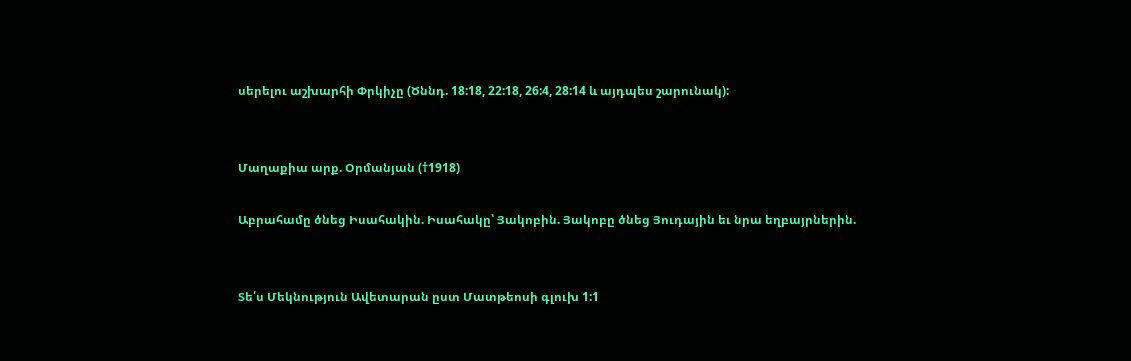սերելու աշխարհի Փրկիչը (Ծննդ. 18:18, 22:18, 26:4, 28:14 և այդպես շարունակ):


Մաղաքիա արք. Օրմանյան (†1918)

Աբրահամը ծնեց Իսահակին. Իսահակը՝ Յակոբին. Յակոբը ծնեց Յուդային եւ նրա եղբայրներին.


Տե՛ս Մեկնություն Ավետարան ըստ Մատթեոսի գլուխ 1:1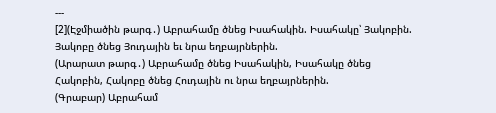---
[2](Էջմիածին թարգ․) Աբրահամը ծնեց Իսահակին. Իսահակը՝ Յակոբին. Յակոբը ծնեց Յուդային եւ նրա եղբայրներին.
(Արարատ թարգ․) Աբրահամը ծնեց Իսահակին, Իսահակը ծնեց Հակոբին, Հակոբը ծնեց Հուդային ու նրա եղբայրներին.
(Գրաբար) Աբրահամ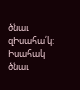ծնաւ զԻսահա՛կ: Իսահակ ծնաւ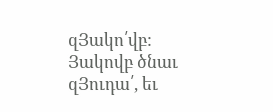զՅակո՛վբ: Յակովբ ծնաւ զՅուդա՛, եւ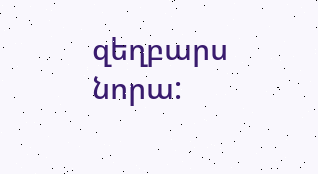զեղբարս նորա: